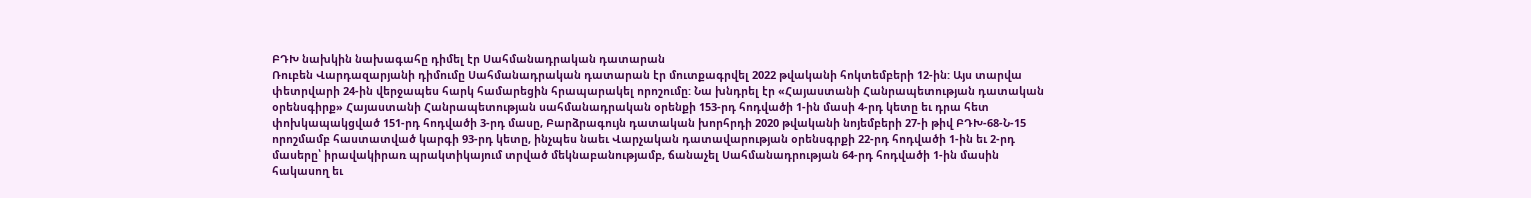ԲԴԽ նախկին նախագահը դիմել էր Սահմանադրական դատարան
Ռուբեն Վարդազարյանի դիմումը Սահմանադրական դատարան էր մուտքագրվել 2022 թվականի հոկտեմբերի 12-ին: Այս տարվա փետրվարի 24-ին վերջապես հարկ համարեցին հրապարակել որոշումը: Նա խնդրել էր «Հայաստանի Հանրապետության դատական օրենսգիրք» Հայաստանի Հանրապետության սահմանադրական օրենքի 153-րդ հոդվածի 1-ին մասի 4-րդ կետը եւ դրա հետ փոխկապակցված 151-րդ հոդվածի 3-րդ մասը, Բարձրագույն դատական խորհրդի 2020 թվականի նոյեմբերի 27-ի թիվ ԲԴԽ-68-Ն-15 որոշմամբ հաստատված կարգի 93-րդ կետը, ինչպես նաեւ Վարչական դատավարության օրենսգրքի 22-րդ հոդվածի 1-ին եւ 2-րդ մասերը՝ իրավակիրառ պրակտիկայում տրված մեկնաբանությամբ, ճանաչել Սահմանադրության 64-րդ հոդվածի 1-ին մասին հակասող եւ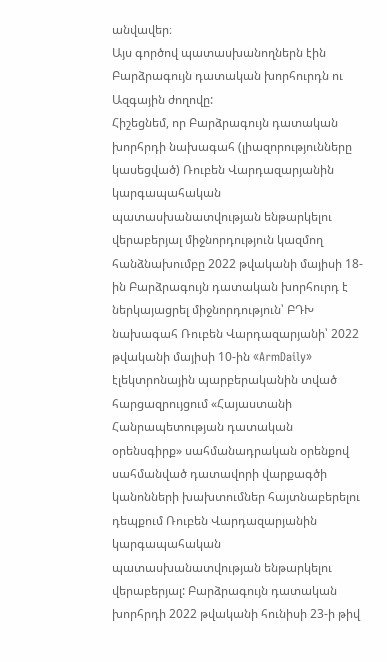անվավեր։
Այս գործով պատասխանողներն էին Բարձրագույն դատական խորհուրդն ու Ազգային ժողովը:
Հիշեցնեմ, որ Բարձրագույն դատական խորհրդի նախագահ (լիազորությունները կասեցված) Ռուբեն Վարդազարյանին կարգապահական պատասխանատվության ենթարկելու վերաբերյալ միջնորդություն կազմող հանձնախումբը 2022 թվականի մայիսի 18-ին Բարձրագույն դատական խորհուրդ է ներկայացրել միջնորդություն՝ ԲԴԽ նախագահ Ռուբեն Վարդազարյանի՝ 2022 թվականի մայիսի 10-ին «ArmDaily» էլեկտրոնային պարբերականին տված հարցազրույցում «Հայաստանի Հանրապետության դատական օրենսգիրք» սահմանադրական օրենքով սահմանված դատավորի վարքագծի կանոնների խախտումներ հայտնաբերելու դեպքում Ռուբեն Վարդազարյանին կարգապահական պատասխանատվության ենթարկելու վերաբերյալ: Բարձրագույն դատական խորհրդի 2022 թվականի հունիսի 23-ի թիվ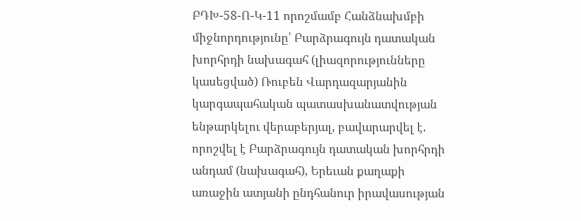ԲԴԽ-58-Ո-Կ-11 որոշմամբ Հանձնախմբի միջնորդությունը՝ Բարձրագույն դատական խորհրդի նախագահ (լիազորությունները կասեցված) Ռուբեն Վարդազարյանին կարգապահական պատասխանատվության ենթարկելու վերաբերյալ, բավարարվել է. որոշվել է Բարձրագույն դատական խորհրդի անդամ (նախագահ), Երեւան քաղաքի առաջին ատյանի ընդհանուր իրավասության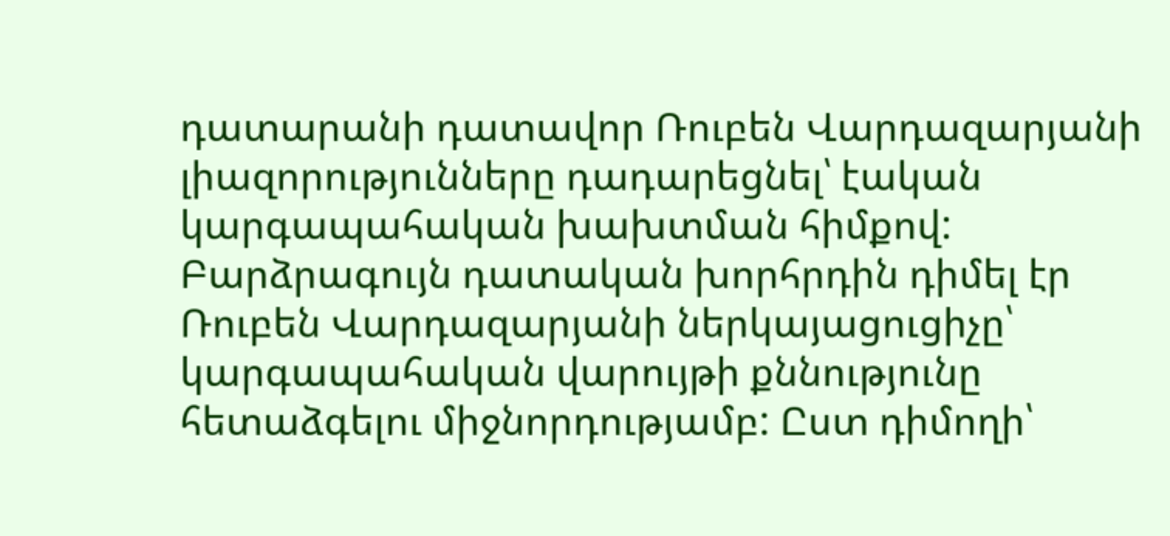դատարանի դատավոր Ռուբեն Վարդազարյանի լիազորությունները դադարեցնել՝ էական կարգապահական խախտման հիմքով: Բարձրագույն դատական խորհրդին դիմել էր Ռուբեն Վարդազարյանի ներկայացուցիչը՝ կարգապահական վարույթի քննությունը հետաձգելու միջնորդությամբ: Ըստ դիմողի՝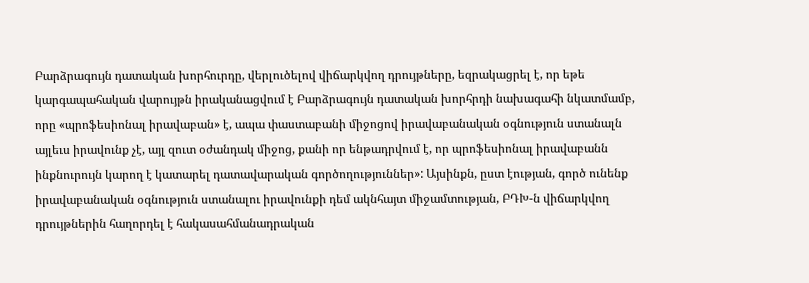Բարձրագույն դատական խորհուրդը, վերլուծելով վիճարկվող դրույթները, եզրակացրել է, որ եթե կարգապահական վարույթն իրականացվում է Բարձրագույն դատական խորհրդի նախագահի նկատմամբ, որը «պրոֆեսիոնալ իրավաբան» է, ապա փաստաբանի միջոցով իրավաբանական օգնություն ստանալն այլեւս իրավունք չէ, այլ զուտ օժանդակ միջոց, քանի որ ենթադրվում է, որ պրոֆեսիոնալ իրավաբանն ինքնուրույն կարող է կատարել դատավարական գործողություններ»: Այսինքն, ըստ էության, գործ ունենք իրավաբանական օգնություն ստանալու իրավունքի դեմ ակնհայտ միջամտության, ԲԴԽ-ն վիճարկվող դրույթներին հաղորդել է հակասահմանադրական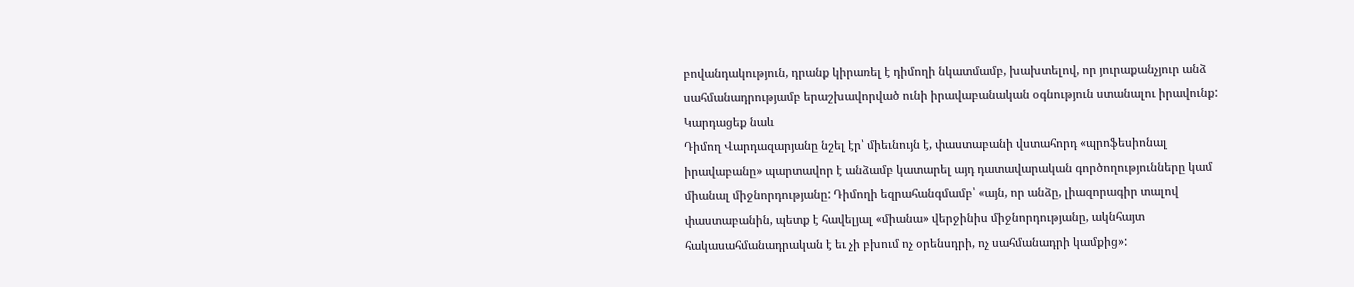բովանդակություն, դրանք կիրառել է դիմողի նկատմամբ, խախտելով, որ յուրաքանչյուր անձ սահմանադրությամբ երաշխավորված ունի իրավաբանական օգնություն ստանալու իրավունք:
Կարդացեք նաև
Դիմող Վարդազարյանը նշել էր՝ միեւնույն է, փաստաբանի վստահորդ «պրոֆեսիոնալ իրավաբանը» պարտավոր է անձամբ կատարել այդ դատավարական գործողությունները կամ միանալ միջնորդությանը: Դիմողի եզրահանգմամբ՝ «այն, որ անձը, լիազորագիր տալով փաստաբանին, պետք է հավելյալ «միանա» վերջինիս միջնորդությանը, ակնհայտ հակասահմանադրական է եւ չի բխում ոչ օրենսդրի, ոչ սահմանադրի կամքից»: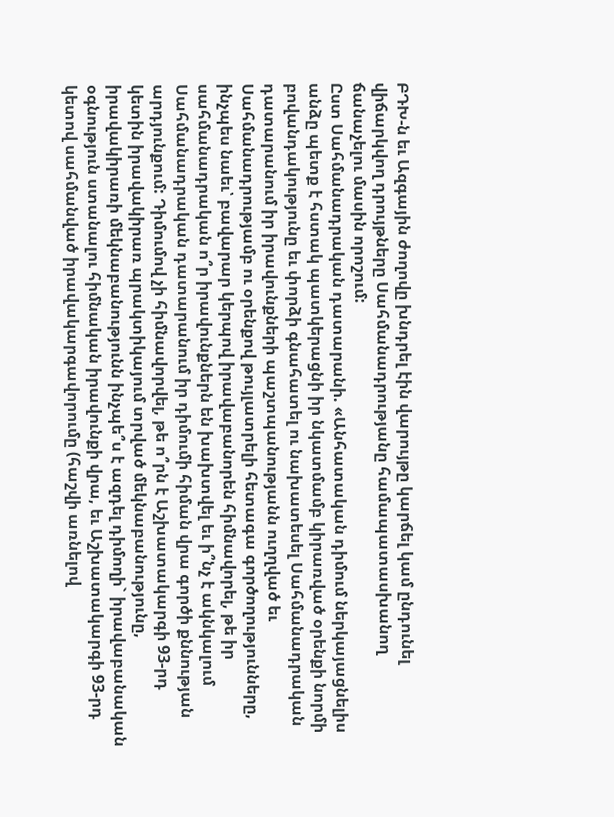ԲԴԽ-ն եւ Ազգային ժողովը խնդրել էին վարույթը կարճել կամ ընդունել վիճարկվող դրույթները Սահմանադրությանը համապատասխանող ճանաչելու մասին որոշում:
Ըստ Սահմանադրական դատարանի. «Անհատական դիմում ներկայացնելիս անձը պետք է հստակ պատկերացնի իր նկատմամբ կիրառված օրենքի նորմի բովանդակությունը եւ փորձի գնահատել ու նախատեսել Սահմանադրական դատարանում իր իրավունքների պաշտպանությանն ուղղված եւ Սահմանադրությամբ ու օրենքով թույլատրելի հետագա գործողությունները, ինչպես նաեւ՝ բավարար կերպով իրավաբանորեն հիմնավորել, թե իր սահմանադրական ո՞ր իրավունքներն են խախտվել եւ ի՞նչ է ակնկալում Սահմանադրական դատարանում իր դիմումի հիման վրա գործի քննության արդյունքում: Դիմումով չի հիմնավորվել, թե ո՞րն է Աշխատակարգի 93-րդ կետին իրավակիրառ պրակտիկայում տրված մեկնաբանությունը, իրավակիրառի մեկնաբանությունն ինչպե՞ս է ազդել դիմողի` իրավաբանական օգնություն ստանալու հիմնական իրավունքի վրա, եւ Աշխատակարգի 93-րդ կետով սահմանված իրավակարգավորումը (հաշվի առնելով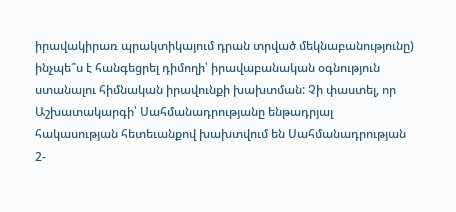իրավակիրառ պրակտիկայում դրան տրված մեկնաբանությունը) ինչպե՞ս է հանգեցրել դիմողի՝ իրավաբանական օգնություն ստանալու հիմնական իրավունքի խախտման: Չի փաստել, որ Աշխատակարգի՝ Սահմանադրությանը ենթադրյալ հակասության հետեւանքով խախտվում են Սահմանադրության 2-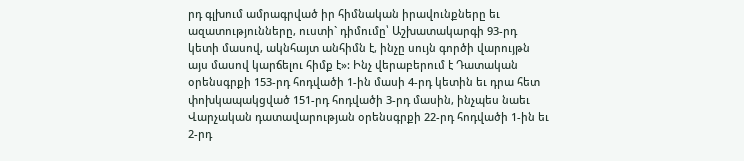րդ գլխում ամրագրված իր հիմնական իրավունքները եւ ազատությունները, ուստի` դիմումը՝ Աշխատակարգի 93-րդ կետի մասով, ակնհայտ անհիմն է, ինչը սույն գործի վարույթն այս մասով կարճելու հիմք է»: Ինչ վերաբերում է Դատական օրենսգրքի 153-րդ հոդվածի 1-ին մասի 4-րդ կետին եւ դրա հետ փոխկապակցված 151-րդ հոդվածի 3-րդ մասին, ինչպես նաեւ Վարչական դատավարության օրենսգրքի 22-րդ հոդվածի 1-ին եւ 2-րդ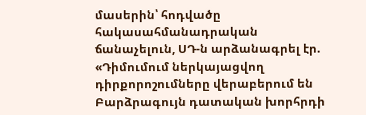մասերին՝ հոդվածը հակասահմանադրական ճանաչելուն, ՍԴ-ն արձանագրել էր. «Դիմումում ներկայացվող դիրքորոշումները վերաբերում են Բարձրագույն դատական խորհրդի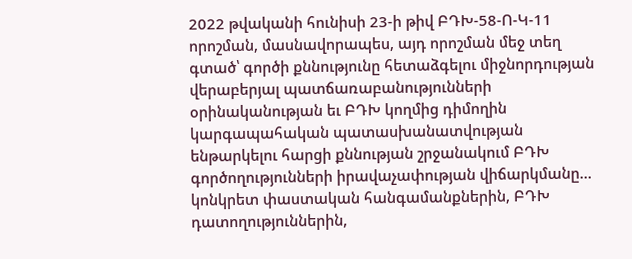2022 թվականի հունիսի 23-ի թիվ ԲԴԽ-58-Ո-Կ-11 որոշման, մասնավորապես, այդ որոշման մեջ տեղ գտած՝ գործի քննությունը հետաձգելու միջնորդության վերաբերյալ պատճառաբանությունների օրինականության եւ ԲԴԽ կողմից դիմողին կարգապահական պատասխանատվության ենթարկելու հարցի քննության շրջանակում ԲԴԽ գործողությունների իրավաչափության վիճարկմանը… կոնկրետ փաստական հանգամանքներին, ԲԴԽ դատողություններին,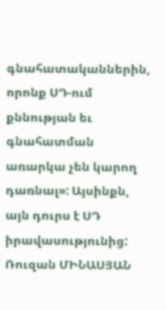գնահատականներին, որոնք ՍԴ-ում քննության եւ գնահատման առարկա չեն կարող դառնալ»: Այսինքն, այն դուրս է ՍԴ իրավասությունից:
Ռուզան ՄԻՆԱՍՅԱՆ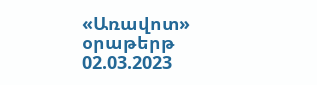«Առավոտ» օրաթերթ
02.03.2023